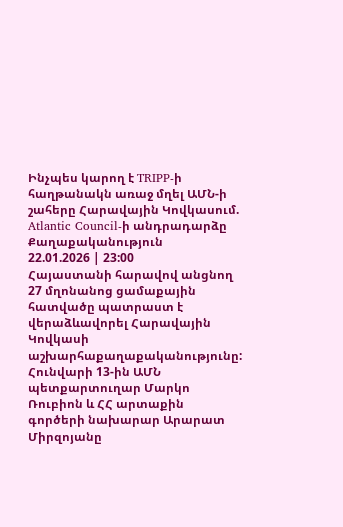Ինչպես կարող է TRIPP-ի հաղթանակն առաջ մղել ԱՄՆ-ի շահերը Հարավային Կովկասում. Atlantic Council-ի անդրադարձը
Քաղաքականություն
22.01.2026 | 23:00
Հայաստանի հարավով անցնող 27 մղոնանոց ցամաքային հատվածը պատրաստ է վերաձևավորել Հարավային Կովկասի աշխարհաքաղաքականությունը: Հունվարի 13-ին ԱՄՆ պետքարտուղար Մարկո Ռուբիոն և ՀՀ արտաքին գործերի նախարար Արարատ Միրզոյանը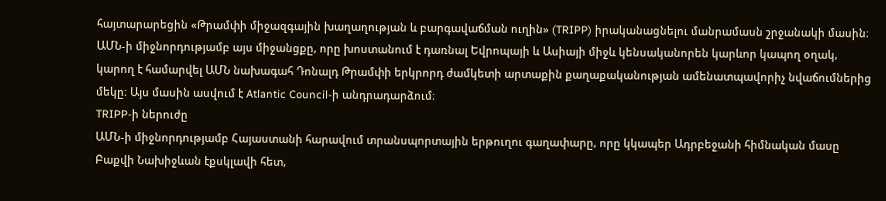հայտարարեցին «Թրամփի միջազգային խաղաղության և բարգավաճման ուղին» (TRIPP) իրականացնելու մանրամասն շրջանակի մասին։ ԱՄՆ-ի միջնորդությամբ այս միջանցքը, որը խոստանում է դառնալ Եվրոպայի և Ասիայի միջև կենսականորեն կարևոր կապող օղակ, կարող է համարվել ԱՄՆ նախագահ Դոնալդ Թրամփի երկրորդ ժամկետի արտաքին քաղաքականության ամենատպավորիչ նվաճումներից մեկը։ Այս մասին ասվում է Atlantic Council-ի անդրադարձում։
TRIPP-ի ներուժը
ԱՄՆ-ի միջնորդությամբ Հայաստանի հարավում տրանսպորտային երթուղու գաղափարը, որը կկապեր Ադրբեջանի հիմնական մասը Բաքվի Նախիջևան էքսկլավի հետ,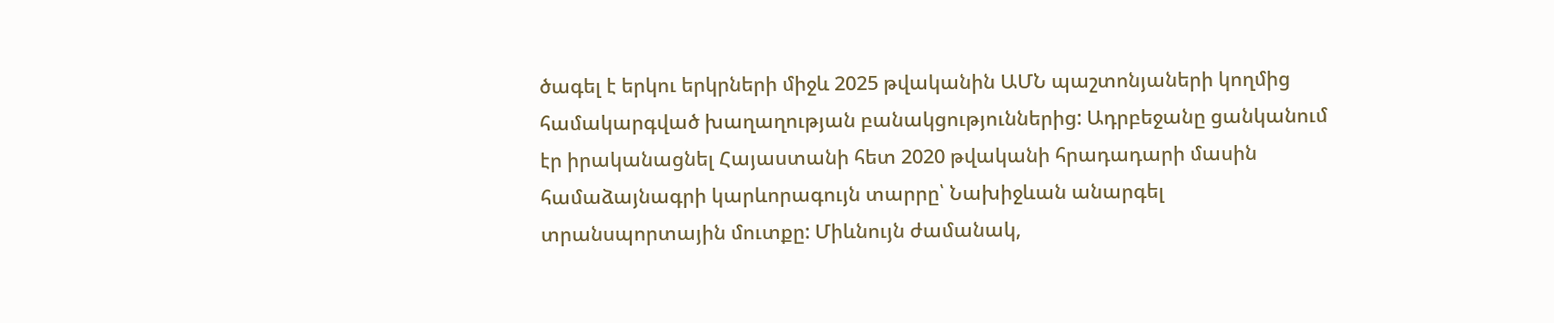ծագել է երկու երկրների միջև 2025 թվականին ԱՄՆ պաշտոնյաների կողմից համակարգված խաղաղության բանակցություններից: Ադրբեջանը ցանկանում էր իրականացնել Հայաստանի հետ 2020 թվականի հրադադարի մասին համաձայնագրի կարևորագույն տարրը՝ Նախիջևան անարգել տրանսպորտային մուտքը: Միևնույն ժամանակ,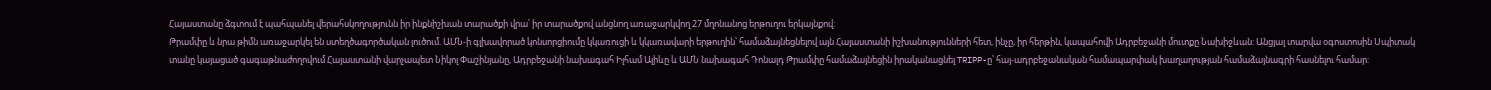Հայաստանը ձգտում է պահպանել վերահսկողությունն իր ինքնիշխան տարածքի վրա՝ իր տարածքով անցնող առաջարկվող 27 մղոնանոց երթուղու երկայնքով:
Թրամփը և նրա թիմն առաջարկել են ստեղծագործական լուծում. ԱՄՆ-ի գլխավորած կոնսորցիումը կկառուցի և կկառավարի երթուղին՝ համաձայնեցնելով այն Հայաստանի իշխանությունների հետ, ինչը, իր հերթին, կապահովի Ադրբեջանի մուտքը Նախիջևան: Անցյալ տարվա օգոստոսին Սպիտակ տանը կայացած գագաթնաժողովում Հայաստանի վարչապետ Նիկոլ Փաշինյանը, Ադրբեջանի նախագահ Իլհամ Ալիևը և ԱՄՆ նախագահ Դոնալդ Թրամփը համաձայնեցին իրականացնել TRIPP-ը՝ հայ-ադրբեջանական համապարփակ խաղաղության համաձայնագրի հասնելու համար: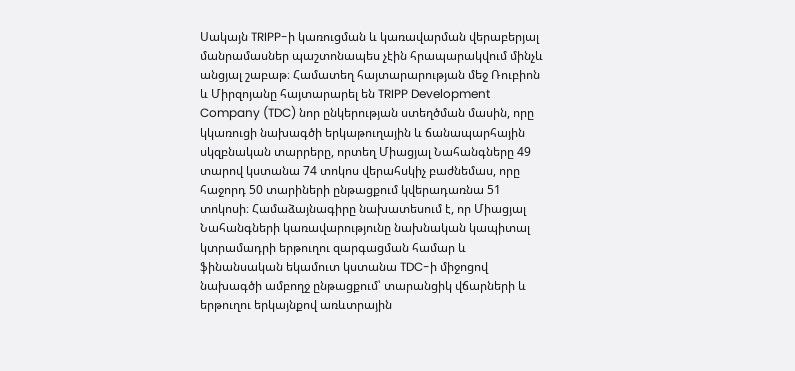Սակայն TRIPP-ի կառուցման և կառավարման վերաբերյալ մանրամասներ պաշտոնապես չէին հրապարակվում մինչև անցյալ շաբաթ։ Համատեղ հայտարարության մեջ Ռուբիոն և Միրզոյանը հայտարարել են TRIPP Development Company (TDC) նոր ընկերության ստեղծման մասին, որը կկառուցի նախագծի երկաթուղային և ճանապարհային սկզբնական տարրերը, որտեղ Միացյալ Նահանգները 49 տարով կստանա 74 տոկոս վերահսկիչ բաժնեմաս, որը հաջորդ 50 տարիների ընթացքում կվերադառնա 51 տոկոսի։ Համաձայնագիրը նախատեսում է, որ Միացյալ Նահանգների կառավարությունը նախնական կապիտալ կտրամադրի երթուղու զարգացման համար և ֆինանսական եկամուտ կստանա TDC-ի միջոցով նախագծի ամբողջ ընթացքում՝ տարանցիկ վճարների և երթուղու երկայնքով առևտրային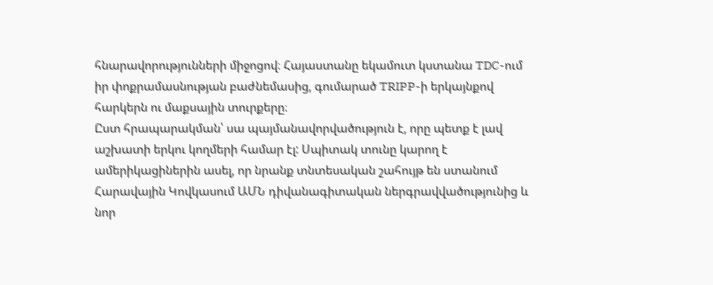հնարավորությունների միջոցով։ Հայաստանը եկամուտ կստանա TDC-ում իր փոքրամասնության բաժնեմասից, գումարած TRIPP-ի երկայնքով հարկերն ու մաքսային տուրքերը։
Ըստ հրապարակման՝ սա պայմանավորվածություն է, որը պետք է լավ աշխատի երկու կողմերի համար էլ: Սպիտակ տունը կարող է ամերիկացիներին ասել, որ նրանք տնտեսական շահույթ են ստանում Հարավային Կովկասում ԱՄՆ դիվանագիտական ներգրավվածությունից և նոր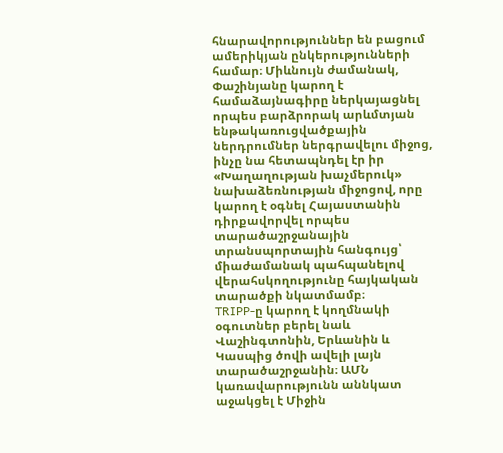հնարավորություններ են բացում ամերիկյան ընկերությունների համար։ Միևնույն ժամանակ, Փաշինյանը կարող է համաձայնագիրը ներկայացնել որպես բարձրորակ արևմտյան ենթակառուցվածքային ներդրումներ ներգրավելու միջոց, ինչը նա հետապնդել էր իր «Խաղաղության խաչմերուկ» նախաձեռնության միջոցով, որը կարող է օգնել Հայաստանին դիրքավորվել որպես տարածաշրջանային տրանսպորտային հանգույց՝ միաժամանակ պահպանելով վերահսկողությունը հայկական տարածքի նկատմամբ։
TRIPP-ը կարող է կողմնակի օգուտներ բերել նաև Վաշինգտոնին, Երևանին և Կասպից ծովի ավելի լայն տարածաշրջանին։ ԱՄՆ կառավարությունն աննկատ աջակցել է Միջին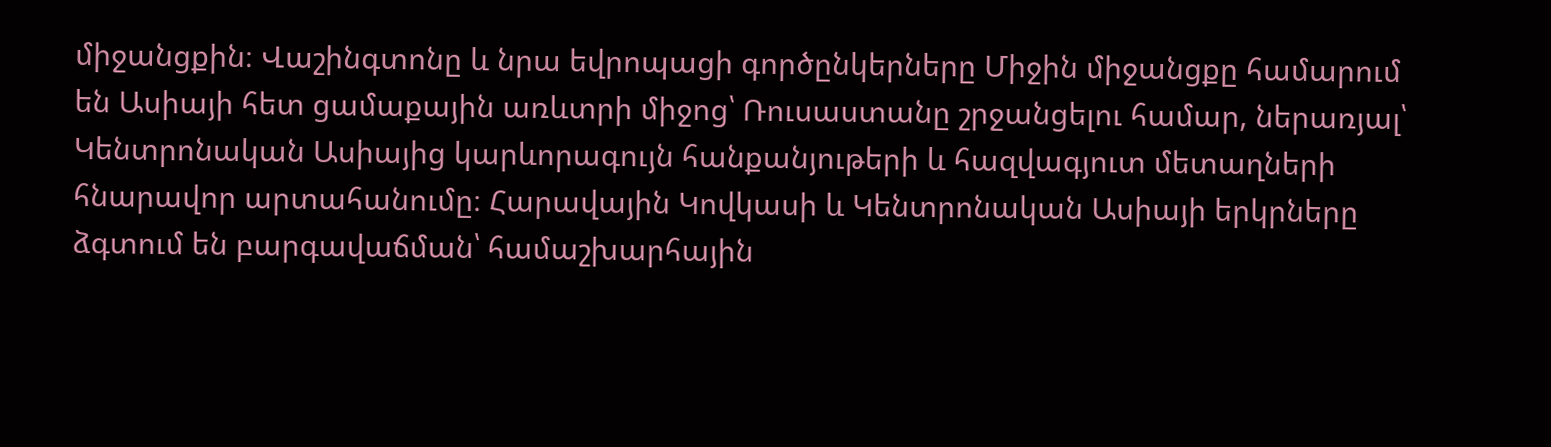միջանցքին։ Վաշինգտոնը և նրա եվրոպացի գործընկերները Միջին միջանցքը համարում են Ասիայի հետ ցամաքային առևտրի միջոց՝ Ռուսաստանը շրջանցելու համար, ներառյալ՝ Կենտրոնական Ասիայից կարևորագույն հանքանյութերի և հազվագյուտ մետաղների հնարավոր արտահանումը։ Հարավային Կովկասի և Կենտրոնական Ասիայի երկրները ձգտում են բարգավաճման՝ համաշխարհային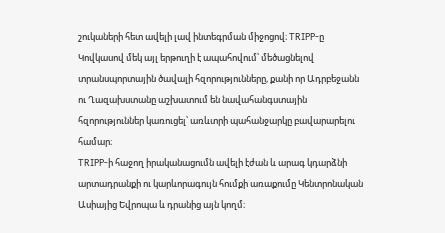շուկաների հետ ավելի լավ ինտեգրման միջոցով։ TRIPP-ը Կովկասով մեկ այլ երթուղի է ապահովում՝ մեծացնելով տրանսպորտային ծավալի հզորությունները, քանի որ Ադրբեջանն ու Ղազախստանը աշխատում են նավահանգստային հզորություններ կառուցել՝ առևտրի պահանջարկը բավարարելու համար։
TRIPP-ի հաջող իրականացումն ավելի էժան և արագ կդարձնի արտադրանքի ու կարևորագույն հումքի առաքումը Կենտրոնական Ասիայից Եվրոպա և դրանից այն կողմ։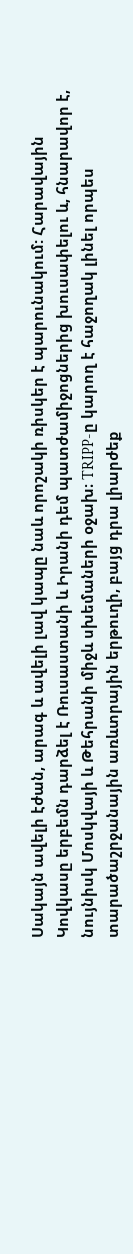Սակայն ավելի էժան, արագ և ավելի լավ կապը նաև որոշակի ռիսկեր է պարունակում: Հարավային Կովկասը երբեմն դարձել է Ռուսաստանի և Իրանի դեմ պատժամիջոցներից խուսափելու և, հնարավոր է, նույնիսկ Մոսկվայի և Թեհրանի միջև սխեմաների օջախ։ TRIPP-ը կարող է հաջողակ լինել որպես տարածաշրջանային առևտրային երթուղի, բայց դրա լիարժեք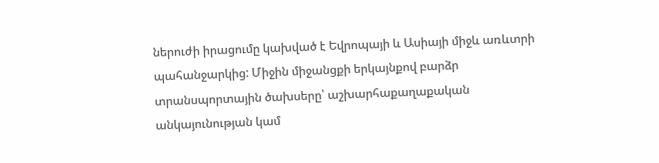ներուժի իրացումը կախված է Եվրոպայի և Ասիայի միջև առևտրի պահանջարկից: Միջին միջանցքի երկայնքով բարձր տրանսպորտային ծախսերը՝ աշխարհաքաղաքական անկայունության կամ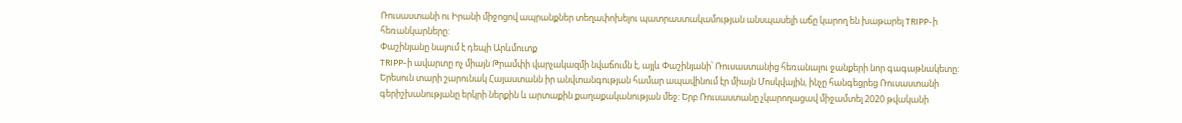Ռուսաստանի ու Իրանի միջոցով ապրանքներ տեղափոխելու պատրաստակամության անսպասելի աճը կարող են խաթարել TRIPP-ի հեռանկարները:
Փաշինյանը նայում է դեպի Արևմուտք
TRIPP-ի ավարտը ոչ միայն Թրամփի վարչակազմի նվաճումն է, այլև Փաշինյանի՝ Ռուսաստանից հեռանալու ջանքերի նոր գագաթնակետը: Երեսուն տարի շարունակ Հայաստանն իր անվտանգության համար ապավինում էր միայն Մոսկվային, ինչը հանգեցրեց Ռուսաստանի գերիշխանությանը երկրի ներքին և արտաքին քաղաքականության մեջ: Երբ Ռուսաստանը չկարողացավ միջամտել 2020 թվականի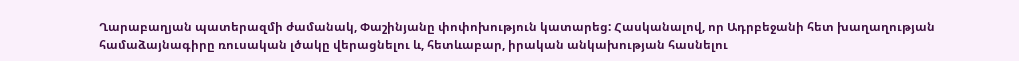Ղարաբաղյան պատերազմի ժամանակ, Փաշինյանը փոփոխություն կատարեց: Հասկանալով, որ Ադրբեջանի հետ խաղաղության համաձայնագիրը ռուսական լծակը վերացնելու և, հետևաբար, իրական անկախության հասնելու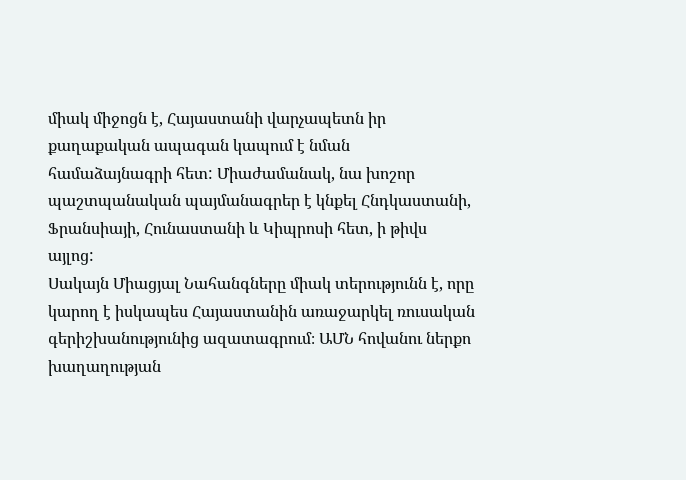միակ միջոցն է, Հայաստանի վարչապետն իր քաղաքական ապագան կապում է նման համաձայնագրի հետ: Միաժամանակ, նա խոշոր պաշտպանական պայմանագրեր է կնքել Հնդկաստանի, Ֆրանսիայի, Հունաստանի և Կիպրոսի հետ, ի թիվս այլոց:
Սակայն Միացյալ Նահանգները միակ տերությունն է, որը կարող է իսկապես Հայաստանին առաջարկել ռուսական գերիշխանությունից ազատագրում։ ԱՄՆ հովանու ներքո խաղաղության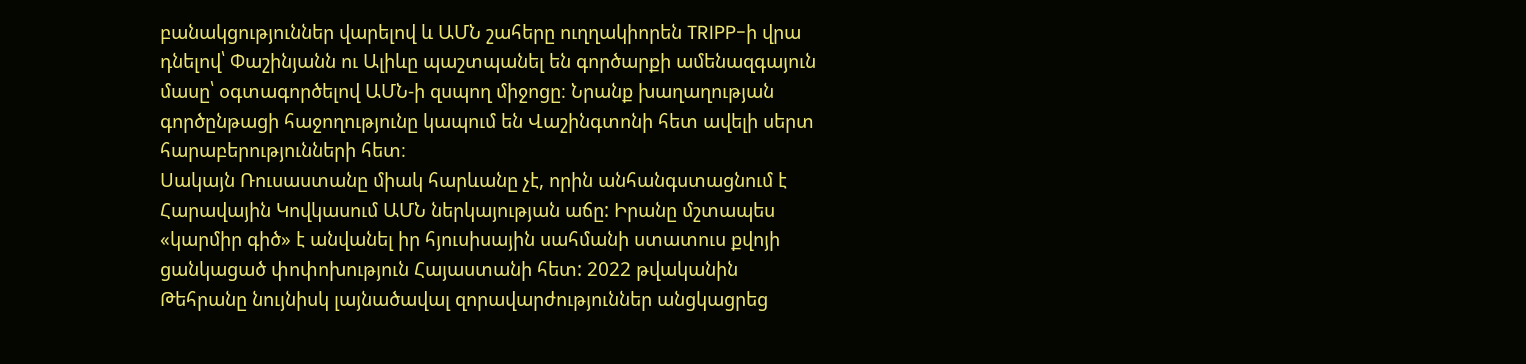բանակցություններ վարելով և ԱՄՆ շահերը ուղղակիորեն TRIPP-ի վրա դնելով՝ Փաշինյանն ու Ալիևը պաշտպանել են գործարքի ամենազգայուն մասը՝ օգտագործելով ԱՄՆ-ի զսպող միջոցը։ Նրանք խաղաղության գործընթացի հաջողությունը կապում են Վաշինգտոնի հետ ավելի սերտ հարաբերությունների հետ։
Սակայն Ռուսաստանը միակ հարևանը չէ, որին անհանգստացնում է Հարավային Կովկասում ԱՄՆ ներկայության աճը: Իրանը մշտապես «կարմիր գիծ» է անվանել իր հյուսիսային սահմանի ստատուս քվոյի ցանկացած փոփոխություն Հայաստանի հետ: 2022 թվականին Թեհրանը նույնիսկ լայնածավալ զորավարժություններ անցկացրեց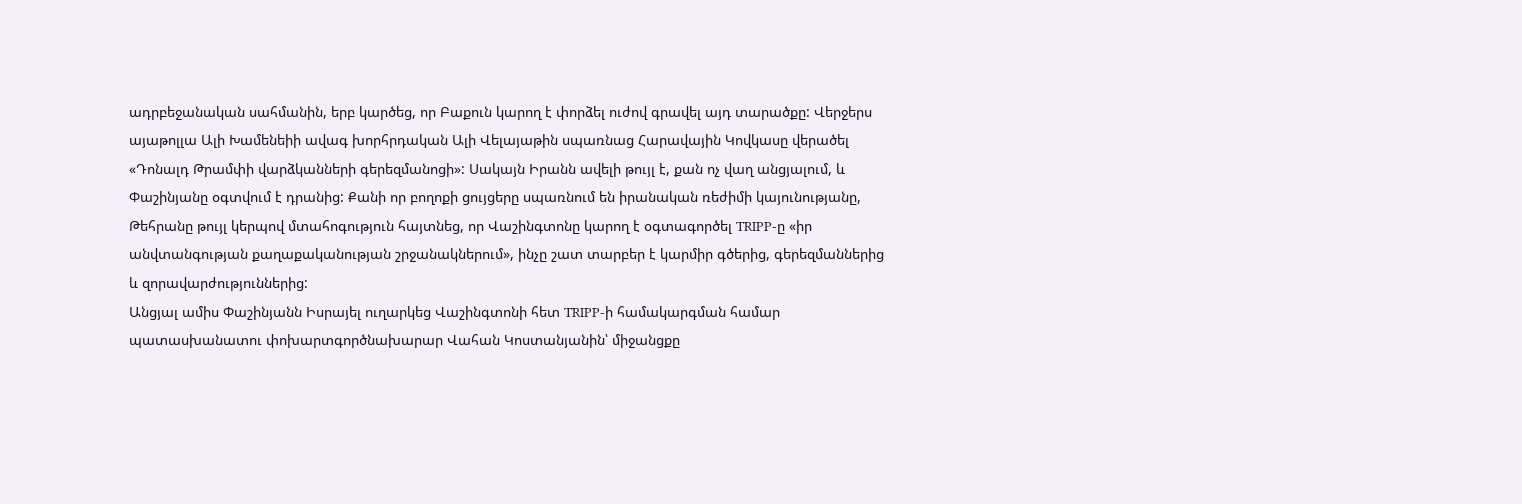ադրբեջանական սահմանին, երբ կարծեց, որ Բաքուն կարող է փորձել ուժով գրավել այդ տարածքը: Վերջերս այաթոլլա Ալի Խամենեիի ավագ խորհրդական Ալի Վելայաթին սպառնաց Հարավային Կովկասը վերածել «Դոնալդ Թրամփի վարձկանների գերեզմանոցի»: Սակայն Իրանն ավելի թույլ է, քան ոչ վաղ անցյալում, և Փաշինյանը օգտվում է դրանից: Քանի որ բողոքի ցույցերը սպառնում են իրանական ռեժիմի կայունությանը, Թեհրանը թույլ կերպով մտահոգություն հայտնեց, որ Վաշինգտոնը կարող է օգտագործել TRIPP-ը «իր անվտանգության քաղաքականության շրջանակներում», ինչը շատ տարբեր է կարմիր գծերից, գերեզմաններից և զորավարժություններից:
Անցյալ ամիս Փաշինյանն Իսրայել ուղարկեց Վաշինգտոնի հետ TRIPP-ի համակարգման համար պատասխանատու փոխարտգործնախարար Վահան Կոստանյանին՝ միջանցքը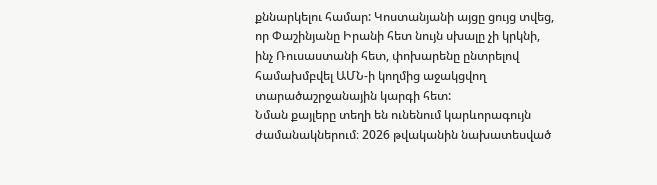քննարկելու համար: Կոստանյանի այցը ցույց տվեց, որ Փաշինյանը Իրանի հետ նույն սխալը չի կրկնի, ինչ Ռուսաստանի հետ, փոխարենը ընտրելով համախմբվել ԱՄՆ-ի կողմից աջակցվող տարածաշրջանային կարգի հետ:
Նման քայլերը տեղի են ունենում կարևորագույն ժամանակներում։ 2026 թվականին նախատեսված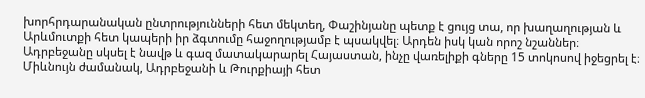խորհրդարանական ընտրությունների հետ մեկտեղ, Փաշինյանը պետք է ցույց տա, որ խաղաղության և Արևմուտքի հետ կապերի իր ձգտումը հաջողությամբ է պսակվել։ Արդեն իսկ կան որոշ նշաններ։ Ադրբեջանը սկսել է նավթ և գազ մատակարարել Հայաստան, ինչը վառելիքի գները 15 տոկոսով իջեցրել է։ Միևնույն ժամանակ, Ադրբեջանի և Թուրքիայի հետ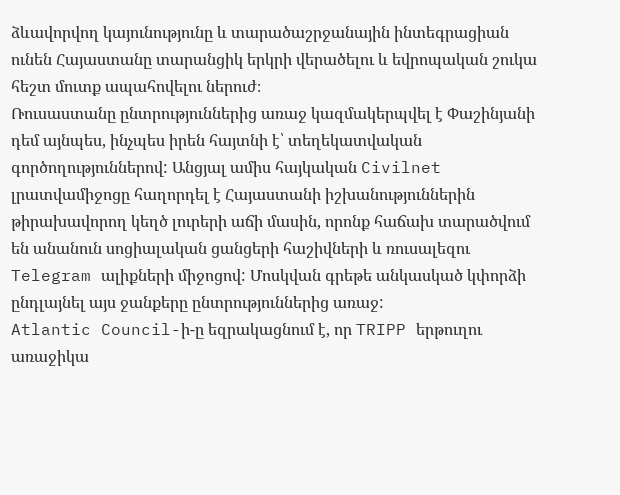ձևավորվող կայունությունը և տարածաշրջանային ինտեգրացիան ունեն Հայաստանը տարանցիկ երկրի վերածելու և եվրոպական շուկա հեշտ մուտք ապահովելու ներուժ։
Ռուսաստանը ընտրություններից առաջ կազմակերպվել է Փաշինյանի դեմ այնպես, ինչպես իրեն հայտնի է՝ տեղեկատվական գործողություններով: Անցյալ ամիս հայկական Civilnet լրատվամիջոցը հաղորդել է Հայաստանի իշխանություններին թիրախավորող կեղծ լուրերի աճի մասին, որոնք հաճախ տարածվում են անանուն սոցիալական ցանցերի հաշիվների և ռուսալեզու Telegram ալիքների միջոցով: Մոսկվան գրեթե անկասկած կփորձի ընդլայնել այս ջանքերը ընտրություններից առաջ:
Atlantic Council-ի-ը եզրակացնում է, որ TRIPP երթուղու առաջիկա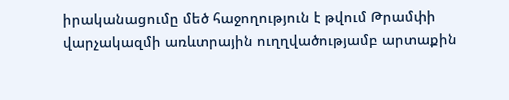իրականացումը մեծ հաջողություն է թվում Թրամփի վարչակազմի առևտրային ուղղվածությամբ արտաքին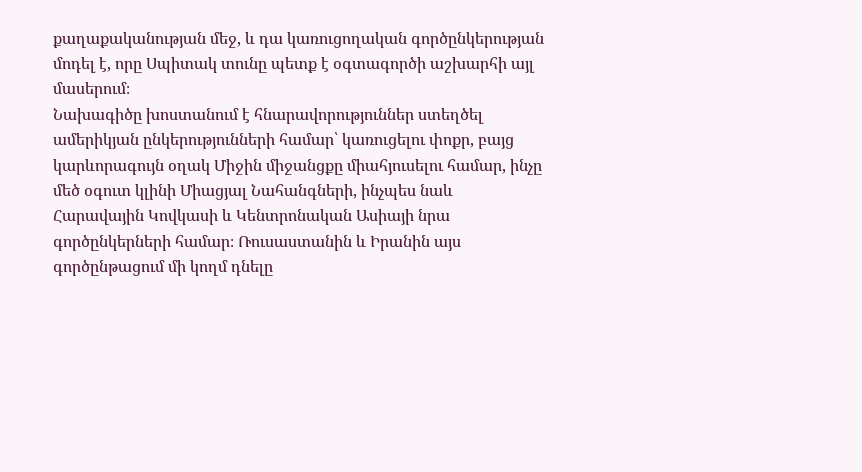քաղաքականության մեջ, և դա կառուցողական գործընկերության մոդել է, որը Սպիտակ տունը պետք է օգտագործի աշխարհի այլ մասերում։
Նախագիծը խոստանում է հնարավորություններ ստեղծել ամերիկյան ընկերությունների համար՝ կառուցելու փոքր, բայց կարևորագույն օղակ Միջին միջանցքը միահյուսելու համար, ինչը մեծ օգուտ կլինի Միացյալ Նահանգների, ինչպես նաև Հարավային Կովկասի և Կենտրոնական Ասիայի նրա գործընկերների համար։ Ռուսաստանին և Իրանին այս գործընթացում մի կողմ դնելը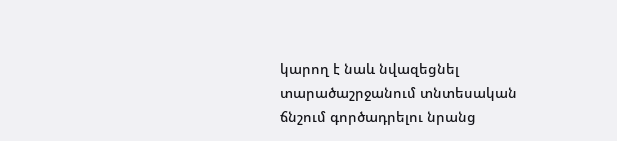կարող է նաև նվազեցնել տարածաշրջանում տնտեսական ճնշում գործադրելու նրանց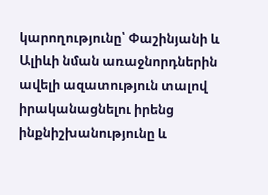կարողությունը՝ Փաշինյանի և Ալիևի նման առաջնորդներին ավելի ազատություն տալով իրականացնելու իրենց ինքնիշխանությունը և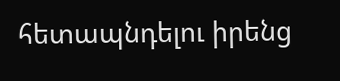հետապնդելու իրենց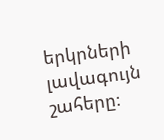երկրների լավագույն շահերը։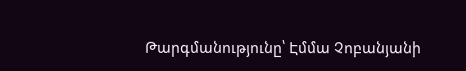Թարգմանությունը՝ Էմմա Չոբանյանի